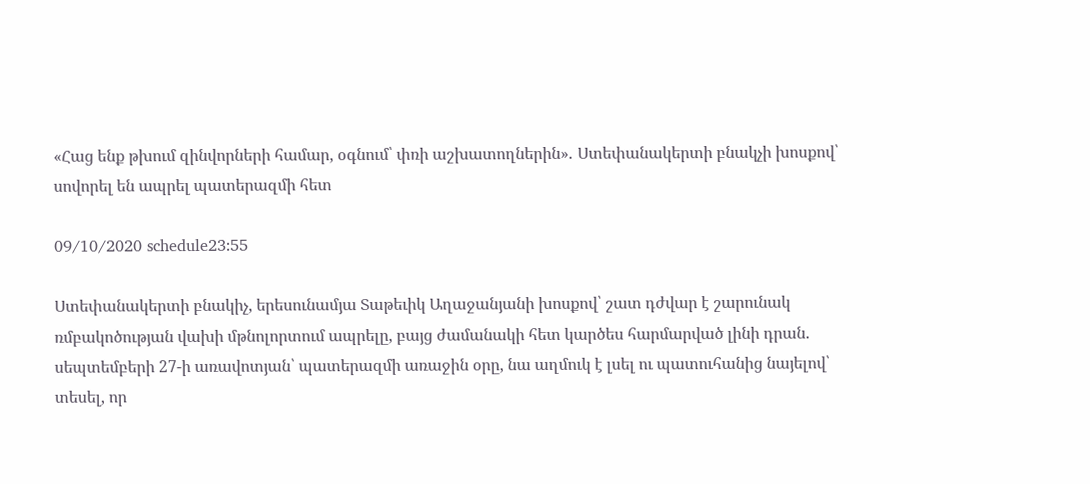«Հաց ենք թխում զինվորների համար, օգնում՝ փռի աշխատողներին»․ Ստեփանակերտի բնակչի խոսքով՝ սովորել են ապրել պատերազմի հետ

09/10/2020 schedule23:55

Ստեփանակերտի բնակիչ, երեսունամյա Տաթեւիկ Աղաջանյանի խոսքով՝ շատ դժվար է շարունակ ռմբակոծության վախի մթնոլորտում ապրելը, բայց ժամանակի հետ կարծես հարմարված լինի դրան․ սեպտեմբերի 27-ի առավոտյան՝ պատերազմի առաջին օրը, նա աղմուկ է լսել ու պատուհանից նայելով՝ տեսել, որ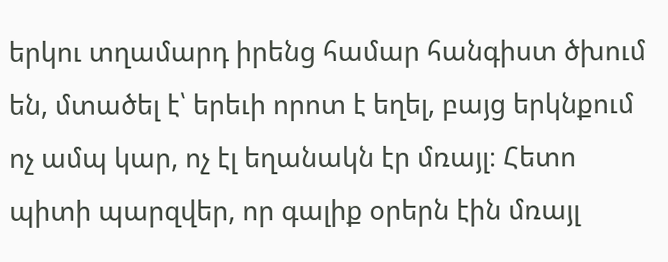երկու տղամարդ իրենց համար հանգիստ ծխում են, մտածել է՝ երեւի որոտ է եղել, բայց երկնքում ոչ ամպ կար, ոչ էլ եղանակն էր մռայլ։ Հետո պիտի պարզվեր, որ գալիք օրերն էին մռայլ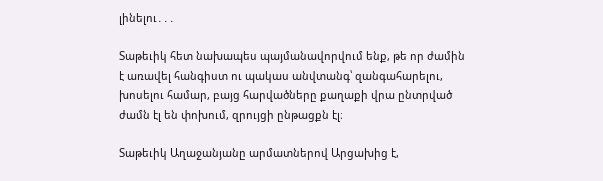լինելու․․․

Տաթեւիկ հետ նախապես պայմանավորվում ենք, թե որ ժամին է առավել հանգիստ ու պակաս անվտանգ՝ զանգահարելու, խոսելու համար, բայց հարվածները քաղաքի վրա ընտրված ժամն էլ են փոխում, զրույցի ընթացքն էլ։

Տաթեւիկ Աղաջանյանը արմատներով Արցախից է,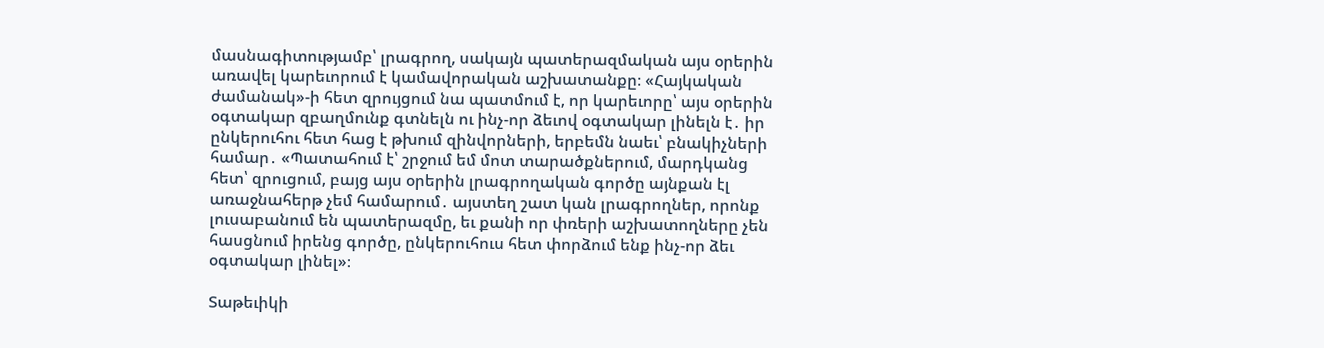մասնագիտությամբ՝ լրագրող, սակայն պատերազմական այս օրերին առավել կարեւորում է կամավորական աշխատանքը։ «Հայկական ժամանակ»-ի հետ զրույցում նա պատմում է, որ կարեւորը՝ այս օրերին օգտակար զբաղմունք գտնելն ու ինչ-որ ձեւով օգտակար լինելն է․ իր ընկերուհու հետ հաց է թխում զինվորների, երբեմն նաեւ՝ բնակիչների համար․ «Պատահում է՝ շրջում եմ մոտ տարածքներում, մարդկանց հետ՝ զրուցում, բայց այս օրերին լրագրողական գործը այնքան էլ առաջնահերթ չեմ համարում․ այստեղ շատ կան լրագրողներ, որոնք լուսաբանում են պատերազմը, եւ քանի որ փռերի աշխատողները չեն հասցնում իրենց գործը, ընկերուհուս հետ փորձում ենք ինչ-որ ձեւ օգտակար լինել»։

Տաթեւիկի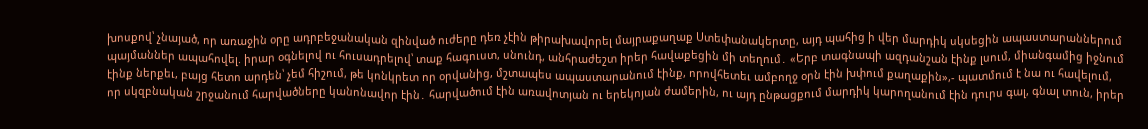խոսքով՝ չնայած, որ առաջին օրը ադրբեջանական զինված ուժերը դեռ չէին թիրախավորել մայրաքաղաք Ստեփանակերտը, այդ պահից ի վեր մարդիկ սկսեցին ապաստարաններում պայմաններ ապահովել. իրար օգնելով ու հուսադրելով՝ տաք հագուստ, սնունդ, անհրաժեշտ իրեր հավաքեցին մի տեղում․ «Երբ տագնապի ազդանշան էինք լսում, միանգամից իջնում էինք ներքեւ, բայց հետո արդեն՝ չեմ հիշում, թե կոնկրետ որ օրվանից, մշտապես ապաստարանում էինք, որովհետեւ ամբողջ օրն էին խփում քաղաքին»,- պատմում է նա ու հավելում, որ սկզբնական շրջանում հարվածները կանոնավոր էին․ հարվածում էին առավոտյան ու երեկոյան ժամերին, ու այդ ընթացքում մարդիկ կարողանում էին դուրս գալ, գնալ տուն, իրեր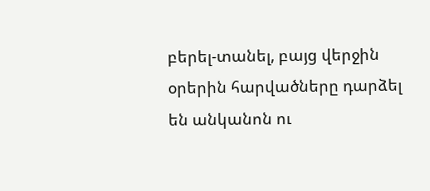բերել-տանել, բայց վերջին օրերին հարվածները դարձել են անկանոն ու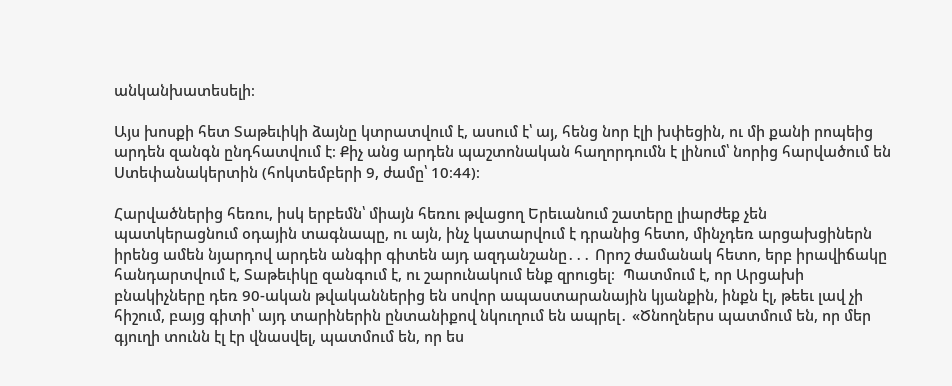անկանխատեսելի։

Այս խոսքի հետ Տաթեւիկի ձայնը կտրատվում է, ասում է՝ այ, հենց նոր էլի խփեցին, ու մի քանի րոպեից արդեն զանգն ընդհատվում է։ Քիչ անց արդեն պաշտոնական հաղորդումն է լինում՝ նորից հարվածում են Ստեփանակերտին (հոկտեմբերի 9, ժամը՝ 10։44)։

Հարվածներից հեռու, իսկ երբեմն՝ միայն հեռու թվացող Երեւանում շատերը լիարժեք չեն պատկերացնում օդային տագնապը, ու այն, ինչ կատարվում է դրանից հետո, մինչդեռ արցախցիներն իրենց ամեն նյարդով արդեն անգիր գիտեն այդ ազդանշանը․․․ Որոշ ժամանակ հետո, երբ իրավիճակը հանդարտվում է, Տաթեւիկը զանգում է, ու շարունակում ենք զրուցել։  Պատմում է, որ Արցախի բնակիչները դեռ 90-ական թվականներից են սովոր ապաստարանային կյանքին, ինքն էլ, թեեւ լավ չի հիշում, բայց գիտի՝ այդ տարիներին ընտանիքով նկուղում են ապրել․ «Ծնողներս պատմում են, որ մեր գյուղի տունն էլ էր վնասվել, պատմում են, որ ես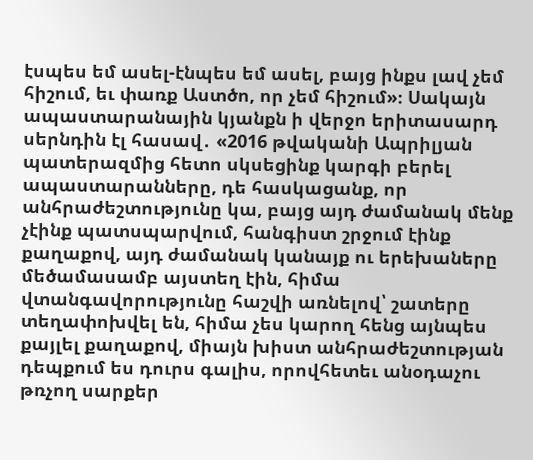էսպես եմ ասել-էնպես եմ ասել, բայց ինքս լավ չեմ հիշում, եւ փառք Աստծո, որ չեմ հիշում»։ Սակայն ապաստարանային կյանքն ի վերջո երիտասարդ սերնդին էլ հասավ․ «2016 թվականի Ապրիլյան պատերազմից հետո սկսեցինք կարգի բերել ապաստարանները, դե հասկացանք, որ անհրաժեշտությունը կա, բայց այդ ժամանակ մենք չէինք պատսպարվում, հանգիստ շրջում էինք քաղաքով, այդ ժամանակ կանայք ու երեխաները մեծամասամբ այստեղ էին, հիմա վտանգավորությունը հաշվի առնելով՝ շատերը տեղափոխվել են, հիմա չես կարող հենց այնպես քայլել քաղաքով, միայն խիստ անհրաժեշտության դեպքում ես դուրս գալիս, որովհետեւ անօդաչու թռչող սարքեր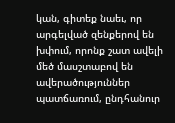կան, գիտեք նաեւ, որ արգելված զենքերով են խփում, որոնք շատ ավելի մեծ մասշտաբով են ավերածություններ պատճառում, ընդհանուր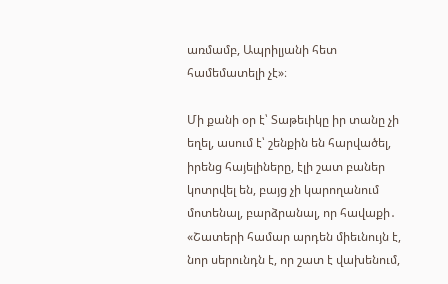առմամբ, Ապրիլյանի հետ համեմատելի չէ»։

Մի քանի օր է՝ Տաթեւիկը իր տանը չի եղել, ասում է՝ շենքին են հարվածել, իրենց հայելիները, էլի շատ բաներ կոտրվել են, բայց չի կարողանում մոտենալ, բարձրանալ, որ հավաքի․ «Շատերի համար արդեն միեւնույն է, նոր սերունդն է, որ շատ է վախենում,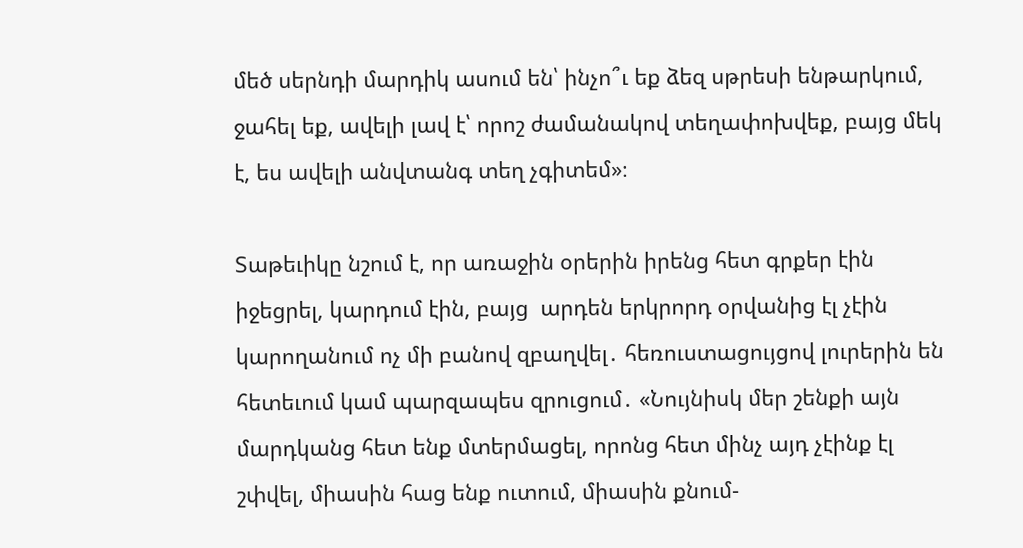մեծ սերնդի մարդիկ ասում են՝ ինչո՞ւ եք ձեզ սթրեսի ենթարկում, ջահել եք, ավելի լավ է՝ որոշ ժամանակով տեղափոխվեք, բայց մեկ է, ես ավելի անվտանգ տեղ չգիտեմ»։

Տաթեւիկը նշում է, որ առաջին օրերին իրենց հետ գրքեր էին իջեցրել, կարդում էին, բայց  արդեն երկրորդ օրվանից էլ չէին կարողանում ոչ մի բանով զբաղվել․ հեռուստացույցով լուրերին են հետեւում կամ պարզապես զրուցում․ «Նույնիսկ մեր շենքի այն մարդկանց հետ ենք մտերմացել, որոնց հետ մինչ այդ չէինք էլ շփվել, միասին հաց ենք ուտում, միասին քնում-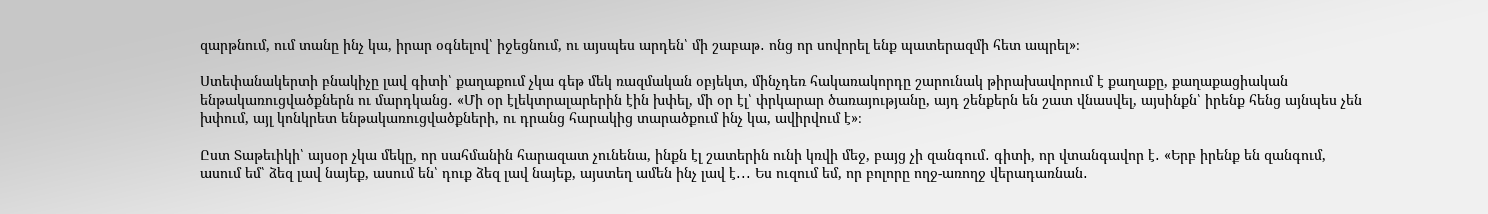զարթնում, ում տանը ինչ կա, իրար օգնելով՝ իջեցնում, ու այսպես արդեն՝ մի շաբաթ․ ոնց որ սովորել ենք պատերազմի հետ ապրել»։

Ստեփանակերտի բնակիչը լավ գիտի՝ քաղաքում չկա գեթ մեկ ռազմական օբյեկտ, մինչդեռ հակառակորդը շարունակ թիրախավորում է քաղաքը, քաղաքացիական ենթակառուցվածքներն ու մարդկանց․ «Մի օր էլեկտրալարերին էին խփել, մի օր էլ՝ փրկարար ծառայությանը, այդ շենքերն են շատ վնասվել, այսինքն՝ իրենք հենց այնպես չեն խփում, այլ կոնկրետ ենթակառուցվածքների, ու դրանց հարակից տարածքում ինչ կա, ավիրվում է»։

Ըստ Տաթեւիկի՝ այսօր չկա մեկը, որ սահմանին հարազատ չունենա, ինքն էլ շատերին ունի կռվի մեջ, բայց չի զանգում․ գիտի, որ վտանգավոր է․ «Երբ իրենք են զանգում, ասում եմ՝ ձեզ լավ նայեք, ասում են՝ դուք ձեզ լավ նայեք, այստեղ ամեն ինչ լավ է․․․ Ես ուզում եմ, որ բոլորը ողջ-առողջ վերադառնան․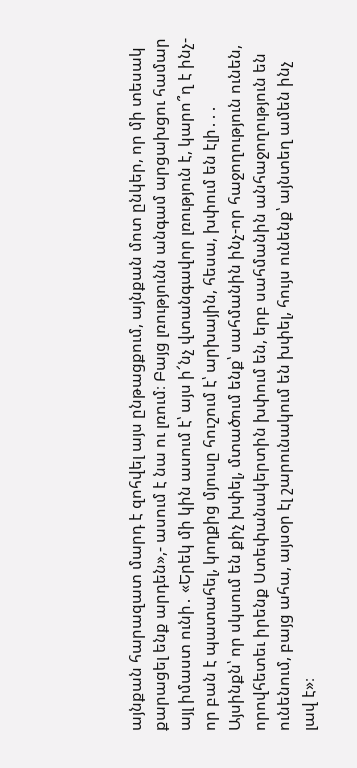այնքան հարազատ մարդ է զոհվել այս ընթացքում, այնքան մոտ ընկեր, որ մի տեսակ քարացել ենք արդեն»,- ասում է նա ու լռում։ Բայց լռությունն անգամ արցախցու համար այլ իմաստ ունի․ «Երեկ մի կին ասում է՝ այս ի՜նչ վտանգավոր լռություն է, կարո՞ղ է ինչ-որ բան է պատահել, կողքից մյուսը հուշում է՝ արխային, հեսա, խփում են էլի․․․ Այսինքն՝ որ սկսում են քիչ խփել, մտածում ենք՝ սահմանին ինչ-որ հաջողություն ունեն, որովհետեւ իրենք Ստեփանակերտին խփում են, երբ սահմանին անհաջողություն են ունենում, բայց ահա, այսօր էլ շարունակում են խփել, հույս ունենք՝ այնտեղ ամեն ինչ լավ է»։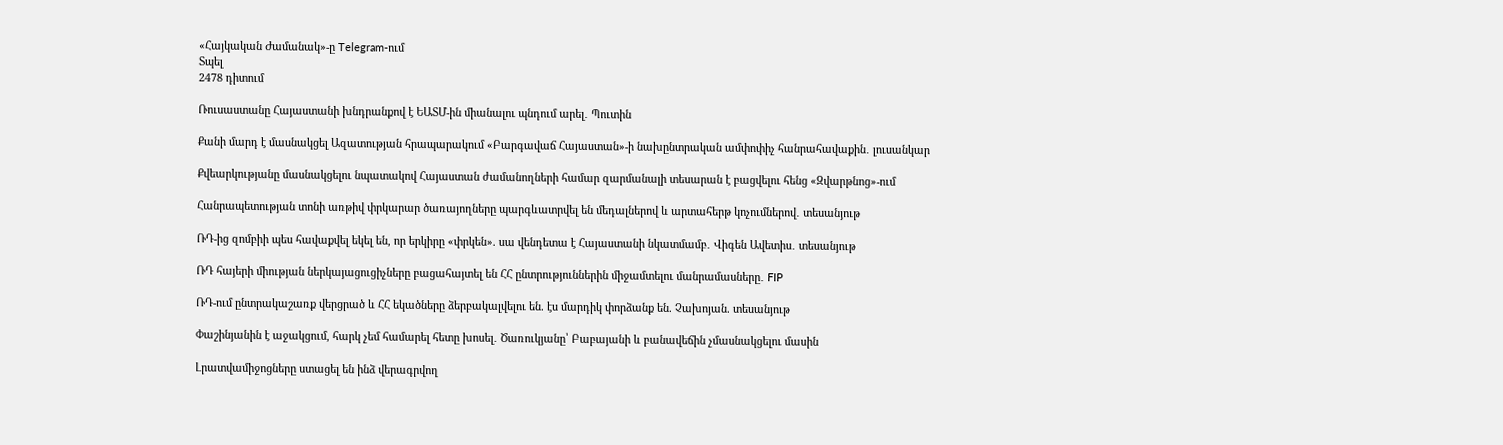«Հայկական Ժամանակ»-ը Telegram-ում
Տպել
2478 դիտում

Ռուսաստանը Հայաստանի խնդրանքով է ԵԱՏՄ-ին միանալու պնդում արել․ Պուտին

Քանի մարդ է մասնակցել Ազատության հրապարակում «Բարգավաճ Հայաստան»-ի նախընտրական ամփոփիչ հանրահավաքին․ լուսանկար

Քվեարկությանը մասնակցելու նպատակով Հայաստան ժամանողների համար զարմանալի տեսարան է բացվելու հենց «Զվարթնոց»-ում

Հանրապետության տոնի առթիվ փրկարար ծառայողները պարգևատրվել են մեդալներով և արտահերթ կոչումներով․ տեսանյութ

ՌԴ-ից զոմբիի պես հավաքվել եկել են, որ երկիրը «փրկեն». սա վենդետա է Հայաստանի նկատմամբ․ Վիգեն Ավետիս․ տեսանյութ

ՌԴ հայերի միության ներկայացուցիչները բացահայտել են ՀՀ ընտրություններին միջամտելու մանրամասները․ FIP

ՌԴ-ում ընտրակաշառք վերցրած և ՀՀ եկածները ձերբակալվելու են. էս մարդիկ փորձանք են. Չախոյան. տեսանյութ

Փաշինյանին է աջակցում, հարկ չեմ համարել հետը խոսել․ Ծառուկյանը՝ Բաբայանի և բանավեճին չմասնակցելու մասին

Լրատվամիջոցները ստացել են ինձ վերագրվող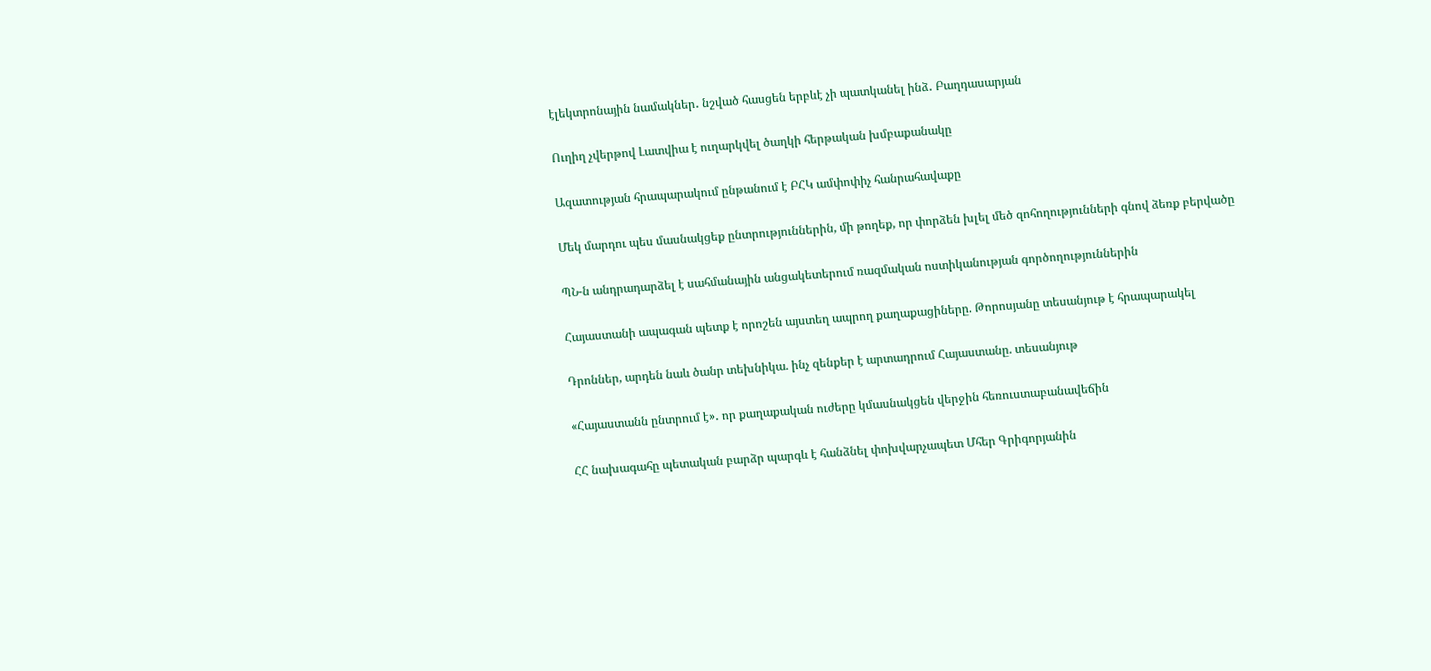էլեկտրոնային նամակներ․ նշված հասցեն երբևէ չի պատկանել ինձ․ Բաղդասարյան

Ուղիղ չվերթով Լատվիա է ուղարկվել ծաղկի հերթական խմբաքանակը

Ազատության հրապարակում ընթանում է ԲՀԿ ամփոփիչ հանրահավաքը

Մեկ մարդու պես մասնակցեք ընտրություններին, մի թողեք, որ փորձեն խլել մեծ զոհողությունների գնով ձեռք բերվածը

ՊՆ-ն անդրադարձել է սահմանային անցակետերում ռազմական ոստիկանության գործողություններին

Հայաստանի ապագան պետք է որոշեն այստեղ ապրող քաղաքացիները. Թորոսյանը տեսանյութ է հրապարակել

Դրոններ, արդեն նաև ծանր տեխնիկա. ինչ զենքեր է արտադրում Հայաստանը. տեսանյութ

«Հայաստանն ընտրում է»․ որ քաղաքական ուժերը կմասնակցեն վերջին հեռուստաբանավեճին

ՀՀ նախագահը պետական բարձր պարգև է հանձնել փոխվարչապետ Մհեր Գրիգորյանին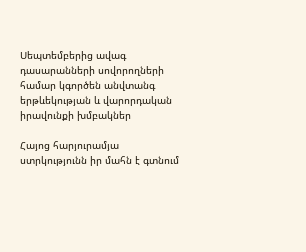Սեպտեմբերից ավագ դասարանների սովորողների համար կգործեն անվտանգ երթևեկության և վարորդական իրավունքի խմբակներ

Հայոց հարյուրամյա ստրկությունն իր մահն է գտնում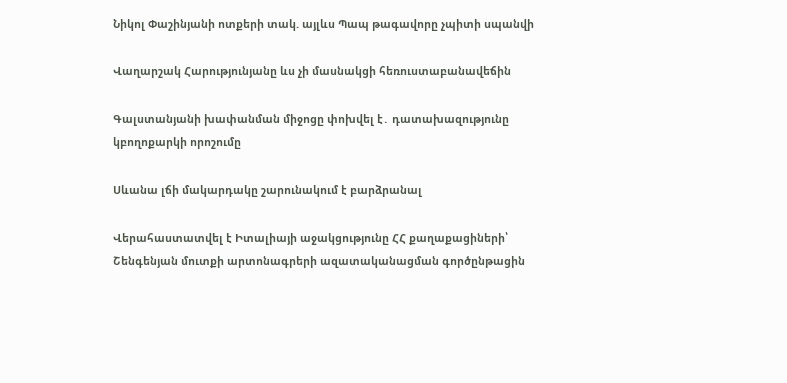Նիկոլ Փաշինյանի ոտքերի տակ. այլևս Պապ թագավորը չպիտի սպանվի

Վաղարշակ Հարությունյանը ևս չի մասնակցի հեռուստաբանավեճին

Գալստանյանի խափանման միջոցը փոխվել է․ դատախազությունը կբողոքարկի որոշումը

Սևանա լճի մակարդակը շարունակում է բարձրանալ

Վերահաստատվել է Իտալիայի աջակցությունը ՀՀ քաղաքացիների՝ Շենգենյան մուտքի արտոնագրերի ազատականացման գործընթացին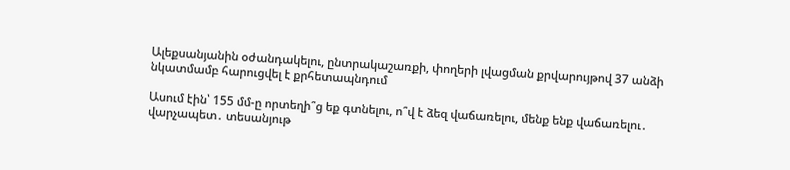Ալեքսանյանին օժանդակելու, ընտրակաշառքի, փողերի լվացման քրվարույթով 37 անձի նկատմամբ հարուցվել է քրհետապնդում

Ասում էին՝ 155 մմ-ը որտեղի՞ց եք գտնելու, ո՞վ է ձեզ վաճառելու, մենք ենք վաճառելու․ վարչապետ․ տեսանյութ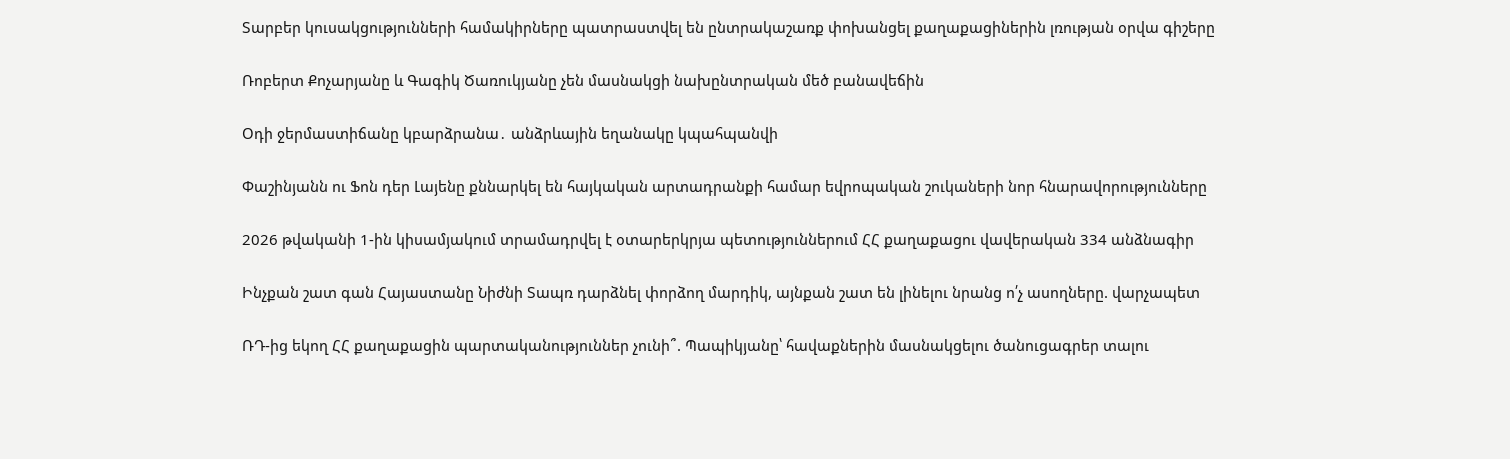Տարբեր կուսակցությունների համակիրները պատրաստվել են ընտրակաշառք փոխանցել քաղաքացիներին լռության օրվա գիշերը

Ռոբերտ Քոչարյանը և Գագիկ Ծառուկյանը չեն մասնակցի նախընտրական մեծ բանավեճին

Օդի ջերմաստիճանը կբարձրանա․ անձրևային եղանակը կպահպանվի

Փաշինյանն ու Ֆոն դեր Լայենը քննարկել են հայկական արտադրանքի համար եվրոպական շուկաների նոր հնարավորությունները

2026 թվականի 1-ին կիսամյակում տրամադրվել է օտարերկրյա պետություններում ՀՀ քաղաքացու վավերական 334 անձնագիր

Ինչքան շատ գան Հայաստանը Նիժնի Տապռ դարձնել փորձող մարդիկ, այնքան շատ են լինելու նրանց ո՛չ ասողները. վարչապետ

ՌԴ-ից եկող ՀՀ քաղաքացին պարտականություններ չունի՞. Պապիկյանը՝ հավաքներին մասնակցելու ծանուցագրեր տալու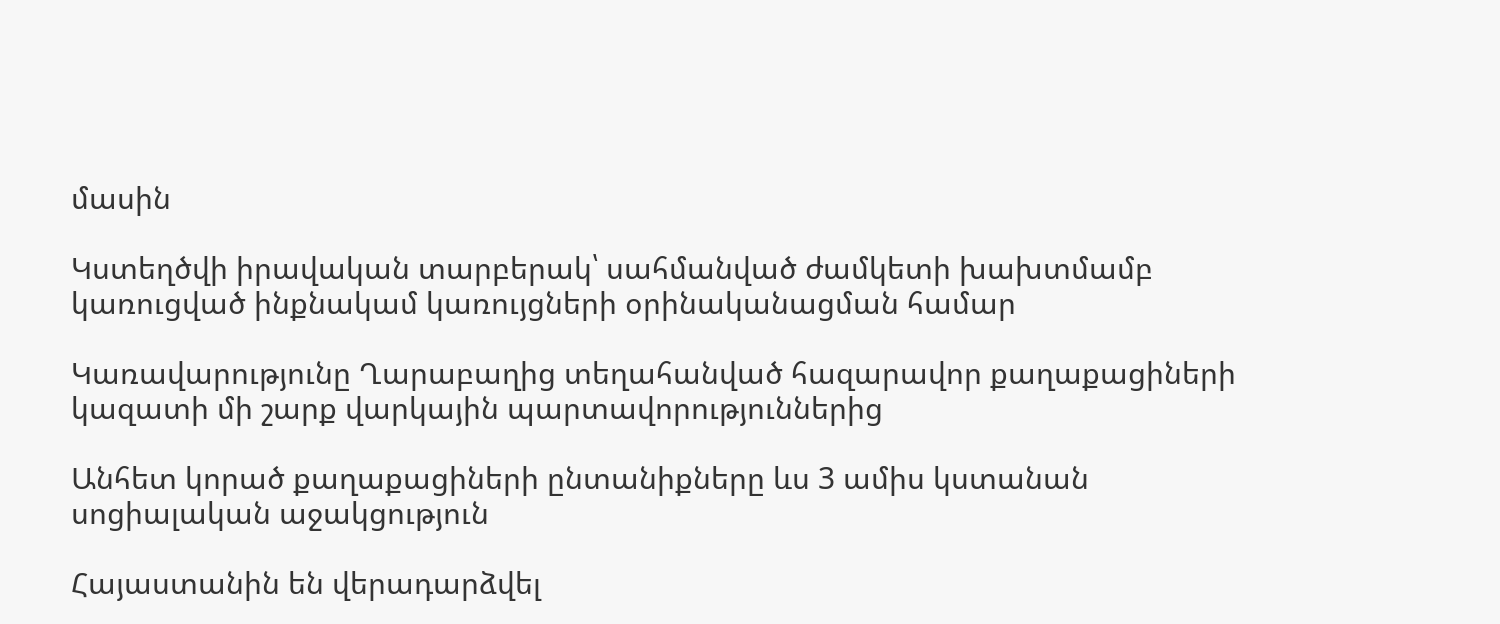մասին

Կստեղծվի իրավական տարբերակ՝ սահմանված ժամկետի խախտմամբ կառուցված ինքնակամ կառույցների օրինականացման համար

Կառավարությունը Ղարաբաղից տեղահանված հազարավոր քաղաքացիների կազատի մի շարք վարկային պարտավորություններից

Անհետ կորած քաղաքացիների ընտանիքները ևս 3 ամիս կստանան սոցիալական աջակցություն

Հայաստանին են վերադարձվել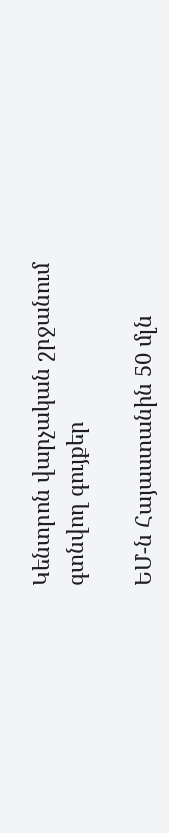Կենտրոն վարչական շրջանում գտնվող գույքեր

ԵՄ-ն Հայաստանին 50 մլն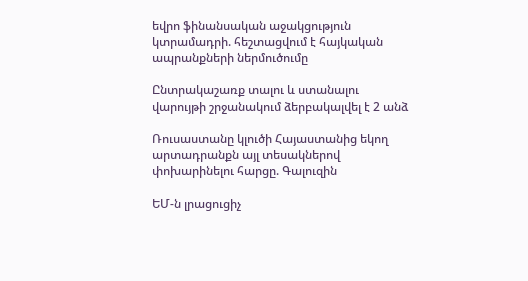եվրո ֆինանսական աջակցություն կտրամադրի. հեշտացվում է հայկական ապրանքների ներմուծումը

Ընտրակաշառք տալու և ստանալու վարույթի շրջանակում ձերբակալվել է 2 անձ

Ռուսաստանը կլուծի Հայաստանից եկող արտադրանքն այլ տեսակներով փոխարինելու հարցը. Գալուզին

ԵՄ-ն լրացուցիչ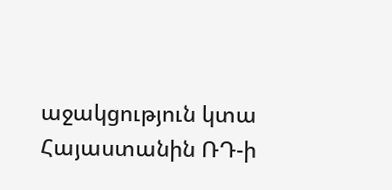աջակցություն կտա Հայաստանին ՌԴ-ի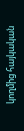կողմից հայկական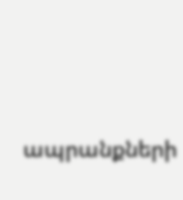ապրանքների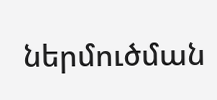ներմուծման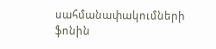սահմանափակումների ֆոնին